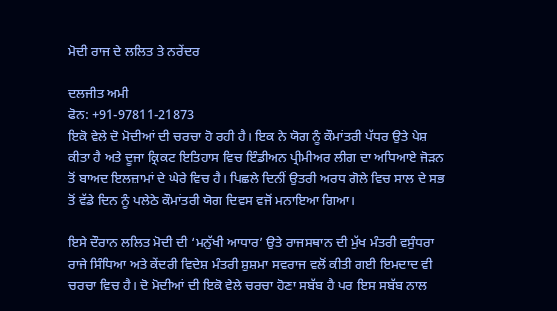ਮੋਦੀ ਰਾਜ ਦੇ ਲਲਿਤ ਤੇ ਨਰੇਂਦਰ

ਦਲਜੀਤ ਅਮੀ
ਫੋਨ: +91-97811-21873
ਇਕੋ ਵੇਲੇ ਦੋ ਮੋਦੀਆਂ ਦੀ ਚਰਚਾ ਹੋ ਰਹੀ ਹੈ। ਇਕ ਨੇ ਯੋਗ ਨੂੰ ਕੌਮਾਂਤਰੀ ਪੱਧਰ ਉਤੇ ਪੇਸ਼ ਕੀਤਾ ਹੈ ਅਤੇ ਦੂਜਾ ਕ੍ਰਿਕਟ ਇਤਿਹਾਸ ਵਿਚ ਇੰਡੀਅਨ ਪ੍ਰੀਮੀਅਰ ਲੀਗ ਦਾ ਅਧਿਆਏ ਜੋੜਨ ਤੋਂ ਬਾਅਦ ਇਲਜ਼ਾਮਾਂ ਦੇ ਘੇਰੇ ਵਿਚ ਹੈ। ਪਿਛਲੇ ਦਿਨੀਂ ਉਤਰੀ ਅਰਧ ਗੋਲੇ ਵਿਚ ਸਾਲ ਦੇ ਸਭ ਤੋਂ ਵੱਡੇ ਦਿਨ ਨੂੰ ਪਲੇਠੇ ਕੌਮਾਂਤਰੀ ਯੋਗ ਦਿਵਸ ਵਜੋਂ ਮਨਾਇਆ ਗਿਆ।

ਇਸੇ ਦੌਰਾਨ ਲਲਿਤ ਮੋਦੀ ਦੀ ‘ਮਨੁੱਖੀ ਆਧਾਰ’ ਉਤੇ ਰਾਜਸਥਾਨ ਦੀ ਮੁੱਖ ਮੰਤਰੀ ਵਸੁੰਧਰਾ ਰਾਜੇ ਸਿੰਧਿਆ ਅਤੇ ਕੇਂਦਰੀ ਵਿਦੇਸ਼ ਮੰਤਰੀ ਸ਼ੁਸ਼ਮਾ ਸਵਰਾਜ ਵਲੋਂ ਕੀਤੀ ਗਈ ਇਮਦਾਦ ਵੀ ਚਰਚਾ ਵਿਚ ਹੈ। ਦੋ ਮੋਦੀਆਂ ਦੀ ਇਕੋ ਵੇਲੇ ਚਰਚਾ ਹੋਣਾ ਸਬੱਬ ਹੈ ਪਰ ਇਸ ਸਬੱਬ ਨਾਲ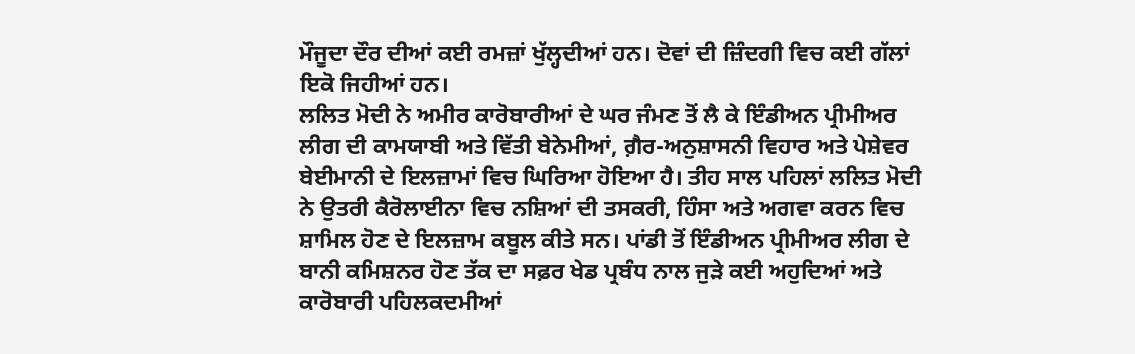ਮੌਜੂਦਾ ਦੌਰ ਦੀਆਂ ਕਈ ਰਮਜ਼ਾਂ ਖੁੱਲ੍ਹਦੀਆਂ ਹਨ। ਦੋਵਾਂ ਦੀ ਜ਼ਿੰਦਗੀ ਵਿਚ ਕਈ ਗੱਲਾਂ ਇਕੋ ਜਿਹੀਆਂ ਹਨ।
ਲਲਿਤ ਮੋਦੀ ਨੇ ਅਮੀਰ ਕਾਰੋਬਾਰੀਆਂ ਦੇ ਘਰ ਜੰਮਣ ਤੋਂ ਲੈ ਕੇ ਇੰਡੀਅਨ ਪ੍ਰੀਮੀਅਰ ਲੀਗ ਦੀ ਕਾਮਯਾਬੀ ਅਤੇ ਵਿੱਤੀ ਬੇਨੇਮੀਆਂ, ਗ਼ੈਰ-ਅਨੁਸ਼ਾਸਨੀ ਵਿਹਾਰ ਅਤੇ ਪੇਸ਼ੇਵਰ ਬੇਈਮਾਨੀ ਦੇ ਇਲਜ਼ਾਮਾਂ ਵਿਚ ਘਿਰਿਆ ਹੋਇਆ ਹੈ। ਤੀਹ ਸਾਲ ਪਹਿਲਾਂ ਲਲਿਤ ਮੋਦੀ ਨੇ ਉਤਰੀ ਕੈਰੋਲਾਈਨਾ ਵਿਚ ਨਸ਼ਿਆਂ ਦੀ ਤਸਕਰੀ, ਹਿੰਸਾ ਅਤੇ ਅਗਵਾ ਕਰਨ ਵਿਚ ਸ਼ਾਮਿਲ ਹੋਣ ਦੇ ਇਲਜ਼ਾਮ ਕਬੂਲ ਕੀਤੇ ਸਨ। ਪਾਂਡੀ ਤੋਂ ਇੰਡੀਅਨ ਪ੍ਰੀਮੀਅਰ ਲੀਗ ਦੇ ਬਾਨੀ ਕਮਿਸ਼ਨਰ ਹੋਣ ਤੱਕ ਦਾ ਸਫ਼ਰ ਖੇਡ ਪ੍ਰਬੰਧ ਨਾਲ ਜੁੜੇ ਕਈ ਅਹੁਦਿਆਂ ਅਤੇ ਕਾਰੋਬਾਰੀ ਪਹਿਲਕਦਮੀਆਂ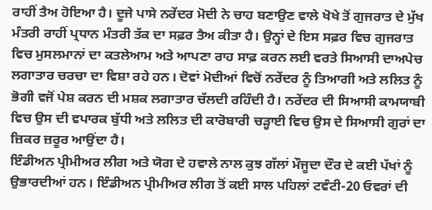ਰਾਹੀਂ ਤੈਅ ਹੋਇਆ ਹੈ। ਦੂਜੇ ਪਾਸੇ ਨਰੇਂਦਰ ਮੋਦੀ ਨੇ ਚਾਹ ਬਣਾਉਣ ਵਾਲੇ ਖੋਖੇ ਤੋਂ ਗੁਜਰਾਤ ਦੇ ਮੁੱਖ ਮੰਤਰੀ ਰਾਹੀਂ ਪ੍ਰਧਾਨ ਮੰਤਰੀ ਤੱਕ ਦਾ ਸਫ਼ਰ ਤੈਅ ਕੀਤਾ ਹੈ। ਉਨ੍ਹਾਂ ਦੇ ਇਸ ਸਫ਼ਰ ਵਿਚ ਗੁਜਰਾਤ ਵਿਚ ਮੁਸਲਮਾਨਾਂ ਦਾ ਕਤਲੇਆਮ ਅਤੇ ਆਪਣਾ ਰਾਹ ਸਾਫ਼ ਕਰਨ ਲਈ ਵਰਤੇ ਸਿਆਸੀ ਦਾਅਪੇਚ ਲਗਾਤਾਰ ਚਰਚਾ ਦਾ ਵਿਸ਼ਾ ਰਹੇ ਹਨ। ਦੋਵਾਂ ਮੋਦੀਆਂ ਵਿਚੋਂ ਨਰੇਂਦਰ ਨੂੰ ਤਿਆਗੀ ਅਤੇ ਲਲਿਤ ਨੂੰ ਭੋਗੀ ਵਜੋਂ ਪੇਸ਼ ਕਰਨ ਦੀ ਮਸ਼ਕ ਲਗਾਤਾਰ ਚੱਲਦੀ ਰਹਿੰਦੀ ਹੈ। ਨਰੇਂਦਰ ਦੀ ਸਿਆਸੀ ਕਾਮਯਾਬੀ ਵਿਚ ਉਸ ਦੀ ਵਪਾਰਕ ਬੁੱਧੀ ਅਤੇ ਲਲਿਤ ਦੀ ਕਾਰੋਬਾਰੀ ਚੜ੍ਹਾਈ ਵਿਚ ਉਸ ਦੇ ਸਿਆਸੀ ਗੁਰਾਂ ਦਾ ਜ਼ਿਕਰ ਜ਼ਰੂਰ ਆਉਂਦਾ ਹੈ।
ਇੰਡੀਅਨ ਪ੍ਰੀਮੀਅਰ ਲੀਗ ਅਤੇ ਯੋਗ ਦੇ ਹਵਾਲੇ ਨਾਲ ਕੁਝ ਗੱਲਾਂ ਮੌਜੂਦਾ ਦੌਰ ਦੇ ਕਈ ਪੱਖਾਂ ਨੂੰ ਉਭਾਰਦੀਆਂ ਹਨ। ਇੰਡੀਅਨ ਪ੍ਰੀਮੀਅਰ ਲੀਗ ਤੋਂ ਕਈ ਸਾਲ ਪਹਿਲਾਂ ਟਵੰਟੀ-20 ਓਵਰਾਂ ਦੀ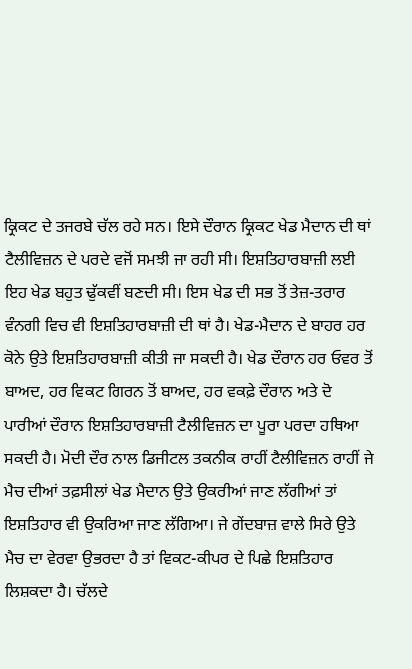ਕ੍ਰਿਕਟ ਦੇ ਤਜਰਬੇ ਚੱਲ ਰਹੇ ਸਨ। ਇਸੇ ਦੌਰਾਨ ਕ੍ਰਿਕਟ ਖੇਡ ਮੈਦਾਨ ਦੀ ਥਾਂ ਟੈਲੀਵਿਜ਼ਨ ਦੇ ਪਰਦੇ ਵਜੋਂ ਸਮਝੀ ਜਾ ਰਹੀ ਸੀ। ਇਸ਼ਤਿਹਾਰਬਾਜ਼ੀ ਲਈ ਇਹ ਖੇਡ ਬਹੁਤ ਢੁੱਕਵੀਂ ਬਣਦੀ ਸੀ। ਇਸ ਖੇਡ ਦੀ ਸਭ ਤੋਂ ਤੇਜ਼-ਤਰਾਰ ਵੰਨਗੀ ਵਿਚ ਵੀ ਇਸ਼ਤਿਹਾਰਬਾਜ਼ੀ ਦੀ ਥਾਂ ਹੈ। ਖੇਡ-ਮੈਦਾਨ ਦੇ ਬਾਹਰ ਹਰ ਕੋਨੇ ਉਤੇ ਇਸ਼ਤਿਹਾਰਬਾਜ਼ੀ ਕੀਤੀ ਜਾ ਸਕਦੀ ਹੈ। ਖੇਡ ਦੌਰਾਨ ਹਰ ਓਵਰ ਤੋਂ ਬਾਅਦ, ਹਰ ਵਿਕਟ ਗਿਰਨ ਤੋਂ ਬਾਅਦ, ਹਰ ਵਕਫ਼ੇ ਦੌਰਾਨ ਅਤੇ ਦੋ ਪਾਰੀਆਂ ਦੌਰਾਨ ਇਸ਼ਤਿਹਾਰਬਾਜ਼ੀ ਟੈਲੀਵਿਜ਼ਨ ਦਾ ਪੂਰਾ ਪਰਦਾ ਹਥਿਆ ਸਕਦੀ ਹੈ। ਮੋਦੀ ਦੌਰ ਨਾਲ ਡਿਜੀਟਲ ਤਕਨੀਕ ਰਾਹੀਂ ਟੈਲੀਵਿਜ਼ਨ ਰਾਹੀਂ ਜੇ ਮੈਚ ਦੀਆਂ ਤਫ਼ਸੀਲਾਂ ਖੇਡ ਮੈਦਾਨ ਉਤੇ ਉਕਰੀਆਂ ਜਾਣ ਲੱਗੀਆਂ ਤਾਂ ਇਸ਼ਤਿਹਾਰ ਵੀ ਉਕਰਿਆ ਜਾਣ ਲੱਗਿਆ। ਜੇ ਗੇਂਦਬਾਜ਼ ਵਾਲੇ ਸਿਰੇ ਉਤੇ ਮੈਚ ਦਾ ਵੇਰਵਾ ਉਭਰਦਾ ਹੈ ਤਾਂ ਵਿਕਟ-ਕੀਪਰ ਦੇ ਪਿਛੇ ਇਸ਼ਤਿਹਾਰ ਲਿਸ਼ਕਦਾ ਹੈ। ਚੱਲਦੇ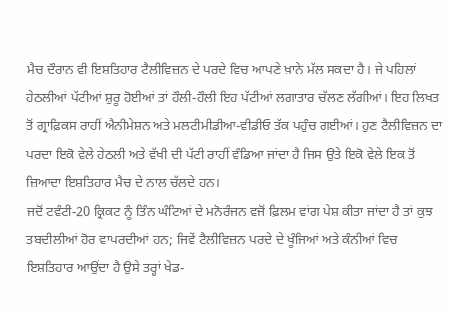ਮੈਚ ਦੌਰਾਨ ਵੀ ਇਸ਼ਤਿਹਾਰ ਟੈਲੀਵਿਜ਼ਨ ਦੇ ਪਰਦੇ ਵਿਚ ਆਪਣੇ ਖ਼ਾਨੇ ਮੱਲ ਸਕਦਾ ਹੈ। ਜੇ ਪਹਿਲਾਂ ਹੇਠਲੀਆਂ ਪੱਟੀਆਂ ਸ਼ੁਰੂ ਹੋਈਆਂ ਤਾਂ ਹੌਲੀ-ਹੌਲੀ ਇਹ ਪੱਟੀਆਂ ਲਗਾਤਾਰ ਚੱਲਣ ਲੱਗੀਆਂ। ਇਹ ਲਿਖਤ ਤੋਂ ਗ੍ਰਾਫ਼ਿਕਸ ਰਾਹੀਂ ਐਨੀਮੇਸ਼ਨ ਅਤੇ ਮਲਟੀਮੀਡੀਆ-ਵੀਡੀਓ ਤੱਕ ਪਹੁੰਚ ਗਈਆਂ। ਹੁਣ ਟੈਲੀਵਿਜ਼ਨ ਦਾ ਪਰਦਾ ਇਕੋ ਵੇਲੇ ਹੇਠਲੀ ਅਤੇ ਵੱਖੀ ਦੀ ਪੱਟੀ ਰਾਹੀਂ ਵੰਡਿਆ ਜਾਂਦਾ ਹੈ ਜਿਸ ਉਤੇ ਇਕੋ ਵੇਲੇ ਇਕ ਤੋਂ ਜ਼ਿਆਦਾ ਇਸ਼ਤਿਹਾਰ ਮੈਚ ਦੇ ਨਾਲ ਚੱਲਦੇ ਹਨ।
ਜਦੋਂ ਟਵੰਟੀ-20 ਕ੍ਰਿਕਟ ਨੂੰ ਤਿੰਨ ਘੰਟਿਆਂ ਦੇ ਮਨੋਰੰਜਨ ਵਜੋਂ ਫ਼ਿਲਮ ਵਾਂਗ ਪੇਸ਼ ਕੀਤਾ ਜਾਂਦਾ ਹੈ ਤਾਂ ਕੁਝ ਤਬਦੀਲੀਆਂ ਹੋਰ ਵਾਪਰਦੀਆਂ ਹਨ; ਜਿਵੇਂ ਟੈਲੀਵਿਜ਼ਨ ਪਰਦੇ ਦੇ ਖੂੰਜਿਆਂ ਅਤੇ ਕੰਨੀਆਂ ਵਿਚ ਇਸ਼ਤਿਹਾਰ ਆਉਂਦਾ ਹੈ ਉਸੇ ਤਰ੍ਹਾਂ ਖੇਡ-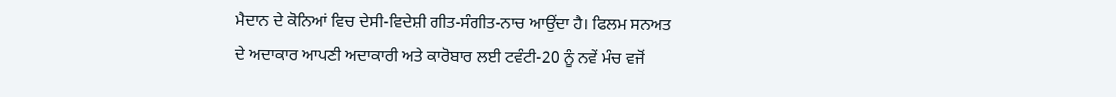ਮੈਦਾਨ ਦੇ ਕੋਨਿਆਂ ਵਿਚ ਦੇਸੀ-ਵਿਦੇਸ਼ੀ ਗੀਤ-ਸੰਗੀਤ-ਨਾਚ ਆਉਂਦਾ ਹੈ। ਫਿਲਮ ਸਨਅਤ ਦੇ ਅਦਾਕਾਰ ਆਪਣੀ ਅਦਾਕਾਰੀ ਅਤੇ ਕਾਰੋਬਾਰ ਲਈ ਟਵੰਟੀ-20 ਨੂੰ ਨਵੇਂ ਮੰਚ ਵਜੋਂ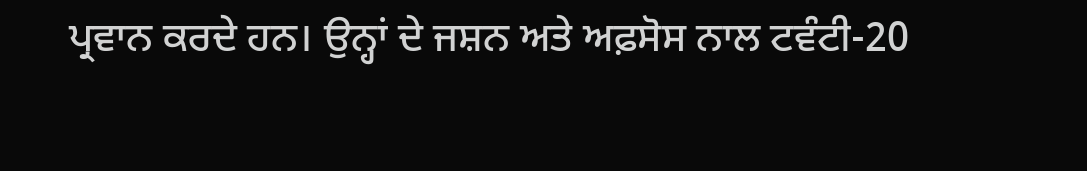ਪ੍ਰਵਾਨ ਕਰਦੇ ਹਨ। ਉਨ੍ਹਾਂ ਦੇ ਜਸ਼ਨ ਅਤੇ ਅਫ਼ਸੋਸ ਨਾਲ ਟਵੰਟੀ-20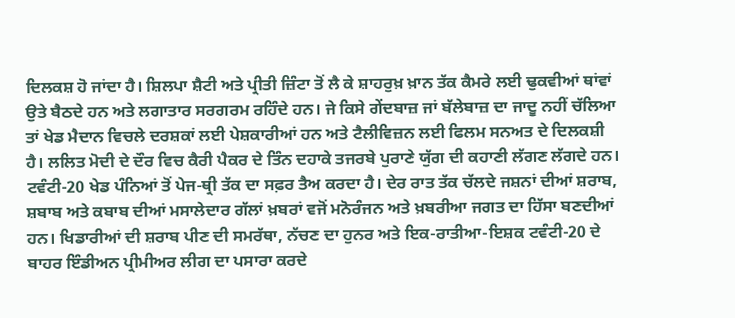ਦਿਲਕਸ਼ ਹੋ ਜਾਂਦਾ ਹੈ। ਸ਼ਿਲਪਾ ਸ਼ੈਟੀ ਅਤੇ ਪ੍ਰੀਤੀ ਜ਼ਿੰਟਾ ਤੋਂ ਲੈ ਕੇ ਸ਼ਾਹਰੁਖ਼ ਖ਼ਾਨ ਤੱਕ ਕੈਮਰੇ ਲਈ ਢੁਕਵੀਆਂ ਥਾਂਵਾਂ ਉਤੇ ਬੈਠਦੇ ਹਨ ਅਤੇ ਲਗਾਤਾਰ ਸਰਗਰਮ ਰਹਿੰਦੇ ਹਨ। ਜੇ ਕਿਸੇ ਗੇਂਦਬਾਜ਼ ਜਾਂ ਬੱਲੇਬਾਜ਼ ਦਾ ਜਾਦੂ ਨਹੀਂ ਚੱਲਿਆ ਤਾਂ ਖੇਡ ਮੈਦਾਨ ਵਿਚਲੇ ਦਰਸ਼ਕਾਂ ਲਈ ਪੇਸ਼ਕਾਰੀਆਂ ਹਨ ਅਤੇ ਟੈਲੀਵਿਜ਼ਨ ਲਈ ਫਿਲਮ ਸਨਅਤ ਦੇ ਦਿਲਕਸ਼ੀ ਹੈ। ਲਲਿਤ ਮੋਦੀ ਦੇ ਦੌਰ ਵਿਚ ਕੈਰੀ ਪੈਕਰ ਦੇ ਤਿੰਨ ਦਹਾਕੇ ਤਜਰਬੇ ਪੁਰਾਣੇ ਯੁੱਗ ਦੀ ਕਹਾਣੀ ਲੱਗਣ ਲੱਗਦੇ ਹਨ। ਟਵੰਟੀ-20 ਖੇਡ ਪੰਨਿਆਂ ਤੋਂ ਪੇਜ-ਥ੍ਰੀ ਤੱਕ ਦਾ ਸਫ਼ਰ ਤੈਅ ਕਰਦਾ ਹੈ। ਦੇਰ ਰਾਤ ਤੱਕ ਚੱਲਦੇ ਜਸ਼ਨਾਂ ਦੀਆਂ ਸ਼ਰਾਬ, ਸ਼ਬਾਬ ਅਤੇ ਕਬਾਬ ਦੀਆਂ ਮਸਾਲੇਦਾਰ ਗੱਲਾਂ ਖ਼ਬਰਾਂ ਵਜੋਂ ਮਨੋਰੰਜਨ ਅਤੇ ਖ਼ਬਰੀਆ ਜਗਤ ਦਾ ਹਿੱਸਾ ਬਣਦੀਆਂ ਹਨ। ਖਿਡਾਰੀਆਂ ਦੀ ਸ਼ਰਾਬ ਪੀਣ ਦੀ ਸਮਰੱਥਾ, ਨੱਚਣ ਦਾ ਹੁਨਰ ਅਤੇ ਇਕ-ਰਾਤੀਆ-ਇਸ਼ਕ ਟਵੰਟੀ-20 ਦੇ ਬਾਹਰ ਇੰਡੀਅਨ ਪ੍ਰੀਮੀਅਰ ਲੀਗ ਦਾ ਪਸਾਰਾ ਕਰਦੇ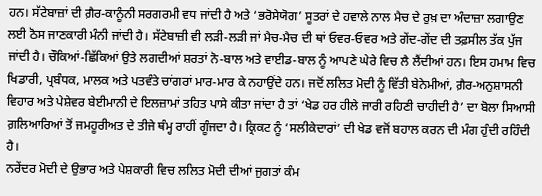ਹਨ। ਸੱਟੇਬਾਜ਼ਾਂ ਦੀ ਗ਼ੈਰ-ਕਾਨੂੰਨੀ ਸਰਗਰਮੀ ਵਧ ਜਾਂਦੀ ਹੈ ਅਤੇ ‘ਭਰੋਸੇਯੋਗ’ ਸੂਤਰਾਂ ਦੇ ਹਵਾਲੇ ਨਾਲ ਮੈਚ ਦੇ ਰੁਖ਼ ਦਾ ਅੰਦਾਜ਼ਾ ਲਗਾਉਣ ਲਈ ਠੋਸ ਜਾਣਕਾਰੀ ਮੰਨੀ ਜਾਂਦੀ ਹੈ। ਸੱਟੇਬਾਜ਼ੀ ਵੀ ਲੜੀ-ਲੜੀ ਜਾਂ ਮੈਚ-ਮੈਚ ਦੀ ਥਾਂ ਓਵਰ-ਓਵਰ ਅਤੇ ਗੇਂਦ-ਗੇਂਦ ਦੀ ਤਫ਼ਸੀਲ ਤੱਕ ਪੁੱਜ ਜਾਂਦੀ ਹੈ। ਚੌਕਿਆਂ-ਛਿੱਕਿਆਂ ਉਤੇ ਲਗਦੀਆਂ ਸ਼ਰਤਾਂ ਨੋ-ਬਾਲ ਅਤੇ ਵਾਈਡ-ਬਾਲ ਨੂੰ ਆਪਣੇ ਘੇਰੇ ਵਿਚ ਲੈ ਲੈਂਦੀਆਂ ਹਨ। ਇਸ ਹਮਾਮ ਵਿਚ ਖਿਡਾਰੀ, ਪ੍ਰਬੰਧਕ, ਮਾਲਕ ਅਤੇ ਪਤਵੰਤੇ ਚਾਂਗਰਾਂ ਮਾਰ-ਮਾਰ ਕੇ ਨਹਾਉਂਦੇ ਹਨ। ਜਦੋਂ ਲਲਿਤ ਮੋਦੀ ਨੂੰ ਵਿੱਤੀ ਬੇਨੇਮੀਆਂ, ਗ਼ੈਰ-ਅਨੁਸ਼ਾਸਨੀ ਵਿਹਾਰ ਅਤੇ ਪੇਸ਼ੇਵਰ ਬੇਈਮਾਨੀ ਦੇ ਇਲਜ਼ਾਮਾਂ ਤਹਿਤ ਪਾਸੇ ਕੀਤਾ ਜਾਂਦਾ ਹੈ ਤਾਂ ‘ਖੇਡ ਹਰ ਹੀਲੇ ਜਾਰੀ ਰਹਿਣੀ ਚਾਹੀਦੀ ਹੈ’ ਦਾ ਬੋਲਾ ਸਿਆਸੀ ਗ਼ਲਿਆਰਿਆਂ ਤੋਂ ਜਮਹੂਰੀਅਤ ਦੇ ਤੀਜੇ ਥੰਮ੍ਹ ਰਾਹੀਂ ਗੂੰਜਦਾ ਹੈ। ਕ੍ਰਿਕਟ ਨੂੰ ‘ਸਲੀਕੇਦਾਰਾਂ’ ਦੀ ਖੇਡ ਵਜੋਂ ਬਹਾਲ ਕਰਨ ਦੀ ਮੰਗ ਹੁੰਦੀ ਰਹਿੰਦੀ ਹੈ।
ਨਰੇਂਦਰ ਮੋਦੀ ਦੇ ਉਭਾਰ ਅਤੇ ਪੇਸ਼ਕਾਰੀ ਵਿਚ ਲਲਿਤ ਮੋਦੀ ਦੀਆਂ ਜੁਗਤਾਂ ਕੰਮ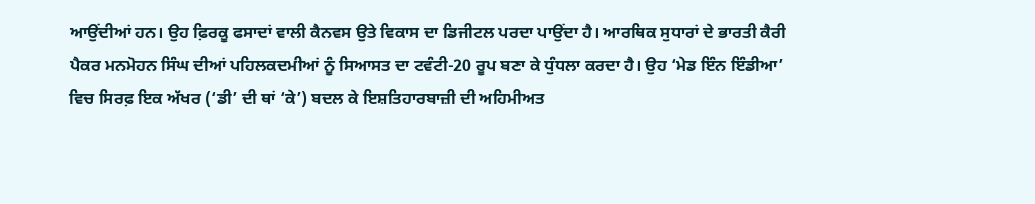ਆਉਂਦੀਆਂ ਹਨ। ਉਹ ਫ਼ਿਰਕੂ ਫਸਾਦਾਂ ਵਾਲੀ ਕੈਨਵਸ ਉਤੇ ਵਿਕਾਸ ਦਾ ਡਿਜੀਟਲ ਪਰਦਾ ਪਾਉਂਦਾ ਹੈ। ਆਰਥਿਕ ਸੁਧਾਰਾਂ ਦੇ ਭਾਰਤੀ ਕੈਰੀ ਪੈਕਰ ਮਨਮੋਹਨ ਸਿੰਘ ਦੀਆਂ ਪਹਿਲਕਦਮੀਆਂ ਨੂੰ ਸਿਆਸਤ ਦਾ ਟਵੰਟੀ-20 ਰੂਪ ਬਣਾ ਕੇ ਧੁੰਧਲਾ ਕਰਦਾ ਹੈ। ਉਹ ‘ਮੇਡ ਇੰਨ ਇੰਡੀਆ’ ਵਿਚ ਸਿਰਫ਼ ਇਕ ਅੱਖਰ (‘ਡੀ’ ਦੀ ਥਾਂ ‘ਕੇ’) ਬਦਲ ਕੇ ਇਸ਼ਤਿਹਾਰਬਾਜ਼ੀ ਦੀ ਅਹਿਮੀਅਤ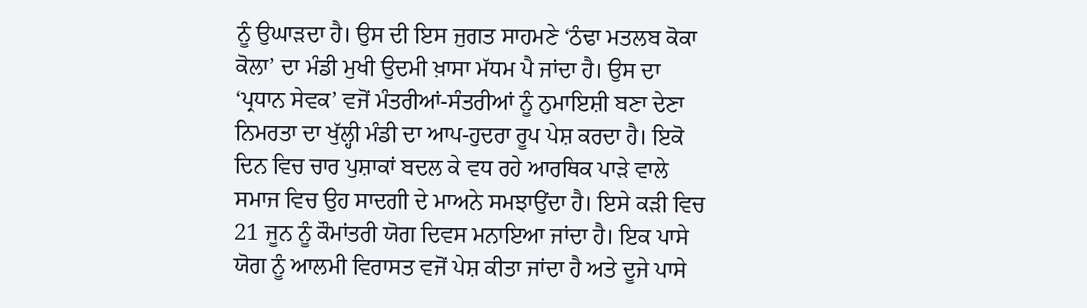ਨੂੰ ਉਘਾੜਦਾ ਹੈ। ਉਸ ਦੀ ਇਸ ਜੁਗਤ ਸਾਹਮਣੇ ‘ਠੰਢਾ ਮਤਲਬ ਕੋਕਾ ਕੋਲਾ’ ਦਾ ਮੰਡੀ ਮੁਖੀ ਉਦਮੀ ਖ਼ਾਸਾ ਮੱਧਮ ਪੈ ਜਾਂਦਾ ਹੈ। ਉਸ ਦਾ ‘ਪ੍ਰਧਾਨ ਸੇਵਕ’ ਵਜੋਂ ਮੰਤਰੀਆਂ-ਸੰਤਰੀਆਂ ਨੂੰ ਨੁਮਾਇਸ਼ੀ ਬਣਾ ਦੇਣਾ ਨਿਮਰਤਾ ਦਾ ਖੁੱਲ੍ਹੀ ਮੰਡੀ ਦਾ ਆਪ-ਹੁਦਰਾ ਰੂਪ ਪੇਸ਼ ਕਰਦਾ ਹੈ। ਇਕੋ ਦਿਨ ਵਿਚ ਚਾਰ ਪੁਸ਼ਾਕਾਂ ਬਦਲ ਕੇ ਵਧ ਰਹੇ ਆਰਥਿਕ ਪਾੜੇ ਵਾਲੇ ਸਮਾਜ ਵਿਚ ਉਹ ਸਾਦਗੀ ਦੇ ਮਾਅਨੇ ਸਮਝਾਉਂਦਾ ਹੈ। ਇਸੇ ਕੜੀ ਵਿਚ 21 ਜੂਨ ਨੂੰ ਕੌਮਾਂਤਰੀ ਯੋਗ ਦਿਵਸ ਮਨਾਇਆ ਜਾਂਦਾ ਹੈ। ਇਕ ਪਾਸੇ ਯੋਗ ਨੂੰ ਆਲਮੀ ਵਿਰਾਸਤ ਵਜੋਂ ਪੇਸ਼ ਕੀਤਾ ਜਾਂਦਾ ਹੈ ਅਤੇ ਦੂਜੇ ਪਾਸੇ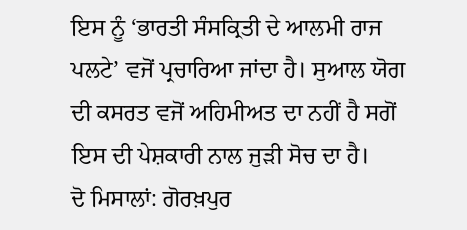ਇਸ ਨੂੰ ‘ਭਾਰਤੀ ਸੰਸਕ੍ਰਿਤੀ ਦੇ ਆਲਮੀ ਰਾਜ ਪਲਟੇ’ ਵਜੋਂ ਪ੍ਰਚਾਰਿਆ ਜਾਂਦਾ ਹੈ। ਸੁਆਲ ਯੋਗ ਦੀ ਕਸਰਤ ਵਜੋਂ ਅਹਿਮੀਅਤ ਦਾ ਨਹੀਂ ਹੈ ਸਗੋਂ ਇਸ ਦੀ ਪੇਸ਼ਕਾਰੀ ਨਾਲ ਜੁੜੀ ਸੋਚ ਦਾ ਹੈ।
ਦੋ ਮਿਸਾਲਾਂ: ਗੋਰਖ਼ਪੁਰ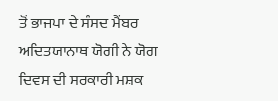ਤੋਂ ਭਾਜਪਾ ਦੇ ਸੰਸਦ ਮੈਂਬਰ ਅਦਿਤਯਾਨਾਥ ਯੋਗੀ ਨੇ ਯੋਗ ਦਿਵਸ ਦੀ ਸਰਕਾਰੀ ਮਸ਼ਕ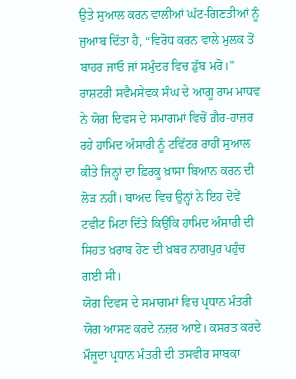ਉਤੇ ਸੁਆਲ ਕਰਨ ਵਾਲੀਆਂ ਘੱਟ-ਗਿਣਤੀਆਂ ਨੂੰ ਜੁਆਬ ਦਿੱਤਾ ਹੈ, “ਵਿਰੋਧ ਕਰਨ ਵਾਲੇ ਮੁਲਕ ਤੋਂ ਬਾਹਰ ਜਾਓ ਜਾਂ ਸਮੁੰਦਰ ਵਿਚ ਡੁੱਬ ਮਰੋ।” ਰਾਸ਼ਟਰੀ ਸਵੈਮਸੇਵਕ ਸੰਘ ਦੇ ਆਗੂ ਰਾਮ ਮਾਧਵ ਨੇ ਯੋਗ ਦਿਵਸ ਦੇ ਸਮਾਗਮਾਂ ਵਿਚੋਂ ਗ਼ੈਰ-ਹਾਜ਼ਰ ਰਹੇ ਹਾਮਿਦ ਅੰਸਾਰੀ ਨੂੰ ਟਵਿੱਟਰ ਰਾਹੀਂ ਸੁਆਲ ਕੀਤੇ ਜਿਨ੍ਹਾਂ ਦਾ ਫ਼ਿਰਕੂ ਖ਼ਾਸਾ ਬਿਆਨ ਕਰਨ ਦੀ ਲੋੜ ਨਹੀਂ। ਬਾਅਦ ਵਿਚ ਉਨ੍ਹਾਂ ਨੇ ਇਹ ਦੋਵੇਂ ਟਵੀਟ ਮਿਟਾ ਦਿੱਤੇ ਕਿਉਂਕਿ ਹਾਮਿਦ ਅੰਸਾਰੀ ਦੀ ਸਿਹਤ ਖ਼ਰਾਬ ਹੋਣ ਦੀ ਖ਼ਬਰ ਨਾਗਪੁਰ ਪਹੁੰਚ ਗਈ ਸੀ।
ਯੋਗ ਦਿਵਸ ਦੇ ਸਮਾਗਮਾਂ ਵਿਚ ਪ੍ਰਧਾਨ ਮੰਤਰੀ ਯੋਗ ਆਸਣ ਕਰਦੇ ਨਜ਼ਰ ਆਏ। ਕਸਰਤ ਕਰਦੇ ਮੌਜੂਦਾ ਪ੍ਰਧਾਨ ਮੰਤਰੀ ਦੀ ਤਸਵੀਰ ਸਾਬਕਾ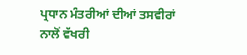ਪ੍ਰਧਾਨ ਮੰਤਰੀਆਂ ਦੀਆਂ ਤਸਵੀਰਾਂ ਨਾਲੋਂ ਵੱਖਰੀ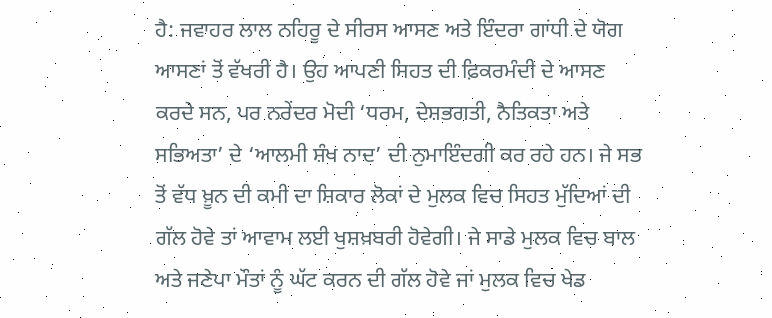ਹੈ: ਜਵਾਹਰ ਲਾਲ ਨਹਿਰੂ ਦੇ ਸੀਰਸ ਆਸਣ ਅਤੇ ਇੰਦਰਾ ਗਾਂਧੀ ਦੇ ਯੋਗ ਆਸਣਾਂ ਤੋਂ ਵੱਖਰੀ ਹੈ। ਉਹ ਆਪਣੀ ਸਿਹਤ ਦੀ ਫ਼ਿਕਰਮੰਦੀ ਦੇ ਆਸਣ ਕਰਦੇ ਸਨ, ਪਰ ਨਰੇਂਦਰ ਮੋਦੀ ‘ਧਰਮ, ਦੇਸ਼ਭਗਤੀ, ਨੈਤਿਕਤਾ ਅਤੇ ਸਭਿਅਤਾ’ ਦੇ ‘ਆਲਮੀ ਸ਼ੰਖ ਨਾਦ’ ਦੀ ਨੁਮਾਇੰਦਗੀ ਕਰ ਰਹੇ ਹਨ। ਜੇ ਸਭ ਤੋਂ ਵੱਧ ਖ਼ੂਨ ਦੀ ਕਮੀ ਦਾ ਸ਼ਿਕਾਰ ਲੋਕਾਂ ਦੇ ਮੁਲਕ ਵਿਚ ਸਿਹਤ ਮੁੱਦਿਆਂ ਦੀ ਗੱਲ ਹੋਵੇ ਤਾਂ ਆਵਾਮ ਲਈ ਖੁਸ਼ਖ਼ਬਰੀ ਹੋਵੇਗੀ। ਜੇ ਸਾਡੇ ਮੁਲਕ ਵਿਚ ਬਾਲ ਅਤੇ ਜਣੇਪਾ ਮੌਤਾਂ ਨੂੰ ਘੱਟ ਕਰਨ ਦੀ ਗੱਲ ਹੋਵੇ ਜਾਂ ਮੁਲਕ ਵਿਚ ਖੇਡ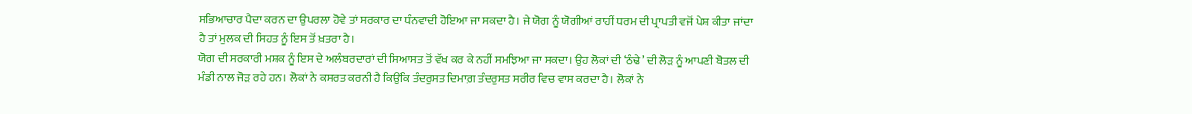ਸਭਿਆਚਾਰ ਪੈਦਾ ਕਰਨ ਦਾ ਉਪਰਲਾ ਹੋਵੇ ਤਾਂ ਸਰਕਾਰ ਦਾ ਧੰਨਵਾਦੀ ਹੋਇਆ ਜਾ ਸਕਦਾ ਹੈ। ਜੇ ਯੋਗ ਨੂੰ ਯੋਗੀਆਂ ਰਾਹੀਂ ਧਰਮ ਦੀ ਪ੍ਰਾਪਤੀ ਵਜੋਂ ਪੇਸ਼ ਕੀਤਾ ਜਾਂਦਾ ਹੈ ਤਾਂ ਮੁਲਕ ਦੀ ਸਿਹਤ ਨੂੰ ਇਸ ਤੋਂ ਖ਼ਤਰਾ ਹੈ।
ਯੋਗ ਦੀ ਸਰਕਾਰੀ ਮਸ਼ਕ ਨੂੰ ਇਸ ਦੇ ਅਲੰਬਰਦਾਰਾਂ ਦੀ ਸਿਆਸਤ ਤੋਂ ਵੱਖ ਕਰ ਕੇ ਨਹੀਂ ਸਮਝਿਆ ਜਾ ਸਕਦਾ। ਉਹ ਲੋਕਾਂ ਦੀ ‘ਠੰਢੇ’ ਦੀ ਲੋੜ ਨੂੰ ਆਪਣੀ ਬੋਤਲ ਦੀ ਮੰਡੀ ਨਾਲ ਜੋੜ ਰਹੇ ਹਨ। ਲੋਕਾਂ ਨੇ ਕਸਰਤ ਕਰਨੀ ਹੈ ਕਿਉਂਕਿ ਤੰਦਰੁਸਤ ਦਿਮਾਗ਼ ਤੰਦਰੁਸਤ ਸਰੀਰ ਵਿਚ ਵਾਸ ਕਰਦਾ ਹੈ। ਲੋਕਾਂ ਨੇ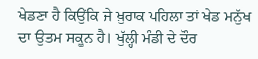ਖੇਡਣਾ ਹੈ ਕਿਉਂਕਿ ਜੇ ਖ਼ੁਰਾਕ ਪਹਿਲਾ ਤਾਂ ਖੇਡ ਮਨੁੱਖ ਦਾ ਉਤਮ ਸਕੂਨ ਹੈ। ਖੁੱਲ੍ਹੀ ਮੰਡੀ ਦੇ ਦੌਰ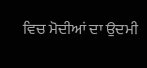ਵਿਚ ਮੋਦੀਆਂ ਦਾ ਉਦਮੀ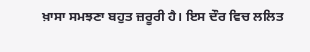ਖ਼ਾਸਾ ਸਮਝਣਾ ਬਹੁਤ ਜ਼ਰੂਰੀ ਹੈ। ਇਸ ਦੌਰ ਵਿਚ ਲਲਿਤ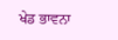ਖੇਡ ਭਾਵਨਾ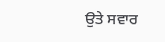ਉਤੇ ਸਵਾਰ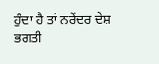ਹੁੰਦਾ ਹੈ ਤਾਂ ਨਰੇਂਦਰ ਦੇਸ਼ ਭਗਤੀ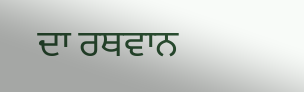ਦਾ ਰਥਵਾਨ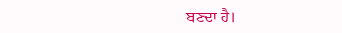ਬਣਦਾ ਹੈ।